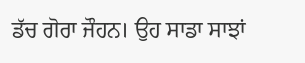ਡੱਚ ਗੋਰਾ ਜੌਹਨ। ਉਹ ਸਾਡਾ ਸਾਝਾਂ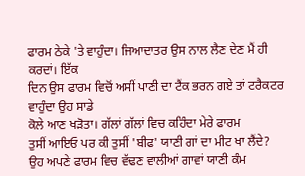ਫਾਰਮ ਠੇਕੇ 'ਤੇ ਵਾਹੁੰਦਾ। ਜਿਆਦਾਤਰ ਉਸ ਨਾਲ ਲੈਣ ਦੇਣ ਮੈਂ ਹੀ ਕਰਦਾਂ। ਇੱਕ
ਦਿਨ ਉਸ ਫਾਰਮ ਵਿਚੋਂ ਅਸੀਂ ਪਾਣੀ ਦਾ ਟੈਂਕ ਭਰਨ ਗਏ ਤਾਂ ਟਰੈਕਟਰ ਵਾਹੁੰਦਾ ਉਹ ਸਾਡੇ
ਕੋਲੇ ਆਣ ਖੜੋਤਾ। ਗੱਲਾਂ ਗੱਲਾਂ ਵਿਚ ਕਹਿੰਦਾ ਮੇਰੇ ਫਾਰਮ
ਤੁਸੀਂ ਆਇਓ ਪਰ ਕੀ ਤੁਸੀਂ 'ਬੀਫ' ਯਾਣੀ ਗਾਂ ਦਾ ਮੀਟ ਖਾ ਲੈਂਦੇ?
ਉਹ ਅਪਣੇ ਫਾਰਮ ਵਿਚ ਵੱਢਣ ਵਾਲੀਆਂ ਗਾਵਾਂ ਯਾਣੀ ਕੰਮ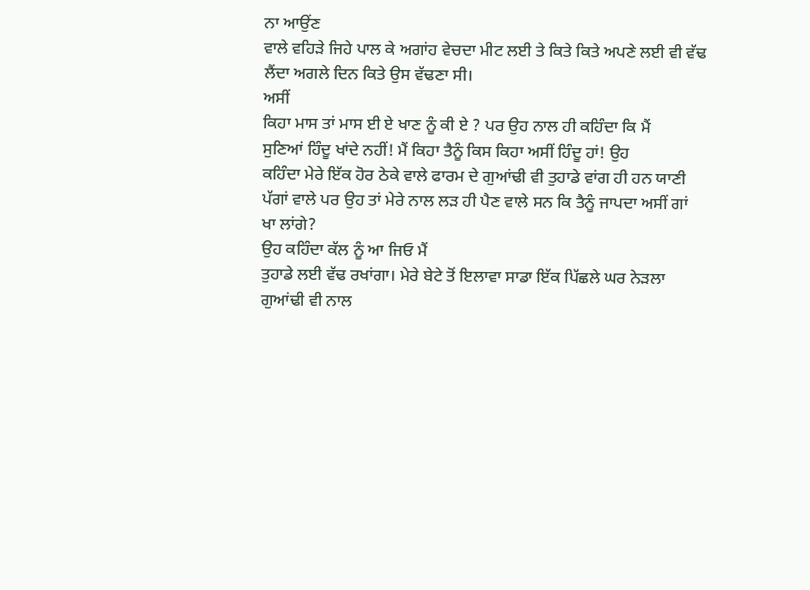ਨਾ ਆਉਂਣ
ਵਾਲੇ ਵਹਿੜੇ ਜਿਹੇ ਪਾਲ ਕੇ ਅਗਾਂਹ ਵੇਚਦਾ ਮੀਟ ਲਈ ਤੇ ਕਿਤੇ ਕਿਤੇ ਅਪਣੇ ਲਈ ਵੀ ਵੱਢ
ਲੈਂਦਾ ਅਗਲੇ ਦਿਨ ਕਿਤੇ ਉਸ ਵੱਢਣਾ ਸੀ।
ਅਸੀਂ
ਕਿਹਾ ਮਾਸ ਤਾਂ ਮਾਸ ਈ ਏ ਖਾਣ ਨੂੰ ਕੀ ਏ ? ਪਰ ਉਹ ਨਾਲ ਹੀ ਕਹਿੰਦਾ ਕਿ ਮੈਂ
ਸੁਣਿਆਂ ਹਿੰਦੂ ਖਾਂਦੇ ਨਹੀਂ! ਮੈਂ ਕਿਹਾ ਤੈਨੂੰ ਕਿਸ ਕਿਹਾ ਅਸੀਂ ਹਿੰਦੂ ਹਾਂ! ਉਹ
ਕਹਿੰਦਾ ਮੇਰੇ ਇੱਕ ਹੋਰ ਠੇਕੇ ਵਾਲੇ ਫਾਰਮ ਦੇ ਗੁਆਂਢੀ ਵੀ ਤੁਹਾਡੇ ਵਾਂਗ ਹੀ ਹਨ ਯਾਣੀ
ਪੱਗਾਂ ਵਾਲੇ ਪਰ ਉਹ ਤਾਂ ਮੇਰੇ ਨਾਲ ਲੜ ਹੀ ਪੈਣ ਵਾਲੇ ਸਨ ਕਿ ਤੈਨੂੰ ਜਾਪਦਾ ਅਸੀਂ ਗਾਂ
ਖਾ ਲਾਂਗੇ?
ਉਹ ਕਹਿੰਦਾ ਕੱਲ ਨੂੰ ਆ ਜਿਓ ਮੈਂ
ਤੁਹਾਡੇ ਲਈ ਵੱਢ ਰਖਾਂਗਾ। ਮੇਰੇ ਬੇਟੇ ਤੋਂ ਇਲਾਵਾ ਸਾਡਾ ਇੱਕ ਪਿੱਛਲੇ ਘਰ ਨੇੜਲਾ
ਗੁਆਂਢੀ ਵੀ ਨਾਲ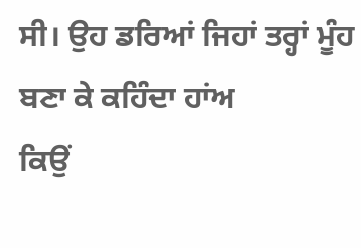ਸੀ। ਉਹ ਡਰਿਆਂ ਜਿਹਾਂ ਤਰ੍ਹਾਂ ਮੂੰਹ ਬਣਾ ਕੇ ਕਹਿੰਦਾ ਹਾਂਅ
ਕਿਉਂ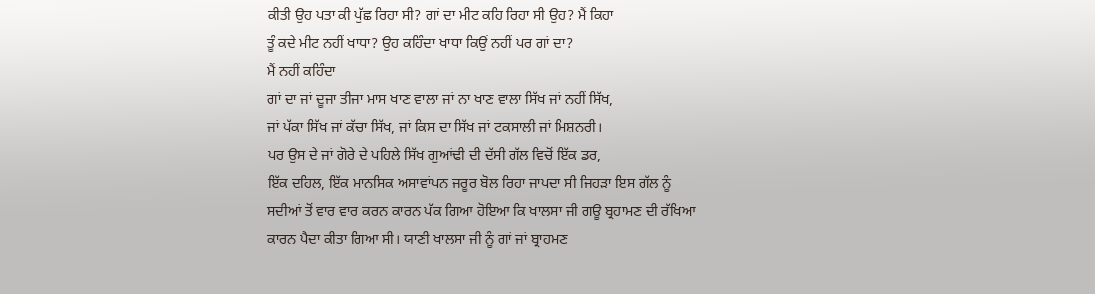ਕੀਤੀ ਉਹ ਪਤਾ ਕੀ ਪੁੱਛ ਰਿਹਾ ਸੀ? ਗਾਂ ਦਾ ਮੀਟ ਕਹਿ ਰਿਹਾ ਸੀ ਉਹ? ਮੈਂ ਕਿਹਾ
ਤੂੰ ਕਦੇ ਮੀਟ ਨਹੀਂ ਖਾਧਾ? ਉਹ ਕਹਿੰਦਾ ਖਾਧਾ ਕਿਉਂ ਨਹੀਂ ਪਰ ਗਾਂ ਦਾ?
ਮੈਂ ਨਹੀਂ ਕਹਿੰਦਾ
ਗਾਂ ਦਾ ਜਾਂ ਦੂਜਾ ਤੀਜਾ ਮਾਸ ਖਾਣ ਵਾਲਾ ਜਾਂ ਨਾ ਖਾਣ ਵਾਲਾ ਸਿੱਖ ਜਾਂ ਨਹੀਂ ਸਿੱਖ,
ਜਾਂ ਪੱਕਾ ਸਿੱਖ ਜਾਂ ਕੱਚਾ ਸਿੱਖ, ਜਾਂ ਕਿਸ ਦਾ ਸਿੱਖ ਜਾਂ ਟਕਸਾਲੀ ਜਾਂ ਮਿਸ਼ਨਰੀ।
ਪਰ ਉਸ ਦੇ ਜਾਂ ਗੋਰੇ ਦੇ ਪਹਿਲੇ ਸਿੱਖ ਗੁਆਂਢੀ ਦੀ ਦੱਸੀ ਗੱਲ ਵਿਚੋਂ ਇੱਕ ਡਰ,
ਇੱਕ ਦਹਿਲ, ਇੱਕ ਮਾਨਸਿਕ ਅਸਾਵਾਂਪਨ ਜਰੂਰ ਬੋਲ ਰਿਹਾ ਜਾਪਦਾ ਸੀ ਜਿਹੜਾ ਇਸ ਗੱਲ ਨੂੰ
ਸਦੀਆਂ ਤੋਂ ਵਾਰ ਵਾਰ ਕਰਨ ਕਾਰਨ ਪੱਕ ਗਿਆ ਹੋਇਆ ਕਿ ਖਾਲਸਾ ਜੀ ਗਊ ਬ੍ਰਹਾਮਣ ਦੀ ਰੱਖਿਆ
ਕਾਰਨ ਪੈਦਾ ਕੀਤਾ ਗਿਆ ਸੀ। ਯਾਣੀ ਖਾਲਸਾ ਜੀ ਨੂੰ ਗਾਂ ਜਾਂ ਬ੍ਰਾਹਮਣ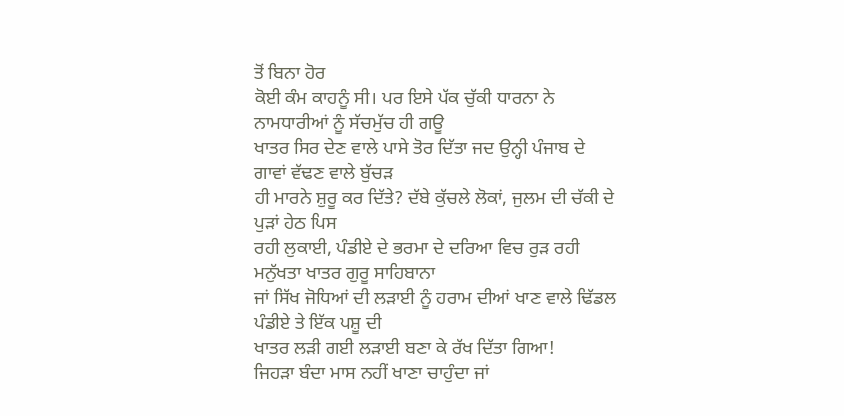ਤੋਂ ਬਿਨਾ ਹੋਰ
ਕੋਈ ਕੰਮ ਕਾਹਨੂੰ ਸੀ। ਪਰ ਇਸੇ ਪੱਕ ਚੁੱਕੀ ਧਾਰਨਾ ਨੇ ਨਾਮਧਾਰੀਆਂ ਨੂੰ ਸੱਚਮੁੱਚ ਹੀ ਗਊ
ਖਾਤਰ ਸਿਰ ਦੇਣ ਵਾਲੇ ਪਾਸੇ ਤੋਰ ਦਿੱਤਾ ਜਦ ਉਨ੍ਹੀ ਪੰਜਾਬ ਦੇ ਗਾਵਾਂ ਵੱਢਣ ਵਾਲੇ ਬੁੱਚੜ
ਹੀ ਮਾਰਨੇ ਸ਼ੁਰੂ ਕਰ ਦਿੱਤੇ? ਦੱਬੇ ਕੁੱਚਲੇ ਲੋਕਾਂ, ਜੁਲਮ ਦੀ ਚੱਕੀ ਦੇ ਪੁੜਾਂ ਹੇਠ ਪਿਸ
ਰਹੀ ਲੁਕਾਈ, ਪੰਡੀਏ ਦੇ ਭਰਮਾ ਦੇ ਦਰਿਆ ਵਿਚ ਰੁੜ ਰਹੀ ਮਨੁੱਖਤਾ ਖਾਤਰ ਗੁਰੂ ਸਾਹਿਬਾਨਾ
ਜਾਂ ਸਿੱਖ ਜੋਧਿਆਂ ਦੀ ਲੜਾਈ ਨੂੰ ਹਰਾਮ ਦੀਆਂ ਖਾਣ ਵਾਲੇ ਢਿੱਡਲ ਪੰਡੀਏ ਤੇ ਇੱਕ ਪਸ਼ੂ ਦੀ
ਖਾਤਰ ਲੜੀ ਗਈ ਲੜਾਈ ਬਣਾ ਕੇ ਰੱਖ ਦਿੱਤਾ ਗਿਆ!
ਜਿਹੜਾ ਬੰਦਾ ਮਾਸ ਨਹੀਂ ਖਾਣਾ ਚਾਹੁੰਦਾ ਜਾਂ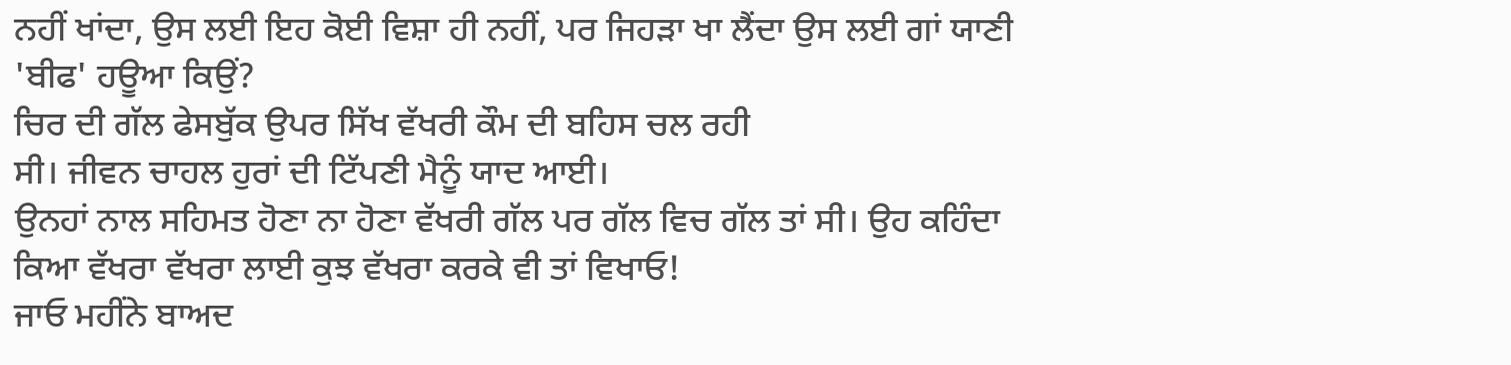ਨਹੀਂ ਖਾਂਦਾ, ਉਸ ਲਈ ਇਹ ਕੋਈ ਵਿਸ਼ਾ ਹੀ ਨਹੀਂ, ਪਰ ਜਿਹੜਾ ਖਾ ਲੈਂਦਾ ਉਸ ਲਈ ਗਾਂ ਯਾਣੀ
'ਬੀਫ' ਹਊਆ ਕਿਉਂ?
ਚਿਰ ਦੀ ਗੱਲ ਫੇਸਬੁੱਕ ਉਪਰ ਸਿੱਖ ਵੱਖਰੀ ਕੌਮ ਦੀ ਬਹਿਸ ਚਲ ਰਹੀ
ਸੀ। ਜੀਵਨ ਚਾਹਲ ਹੁਰਾਂ ਦੀ ਟਿੱਪਣੀ ਮੈਨੂੰ ਯਾਦ ਆਈ।
ਉਨਹਾਂ ਨਾਲ ਸਹਿਮਤ ਹੋਣਾ ਨਾ ਹੋਣਾ ਵੱਖਰੀ ਗੱਲ ਪਰ ਗੱਲ ਵਿਚ ਗੱਲ ਤਾਂ ਸੀ। ਉਹ ਕਹਿੰਦਾ
ਕਿਆ ਵੱਖਰਾ ਵੱਖਰਾ ਲਾਈ ਕੁਝ ਵੱਖਰਾ ਕਰਕੇ ਵੀ ਤਾਂ ਵਿਖਾਓ!
ਜਾਓ ਮਹੀਂਨੇ ਬਾਅਦ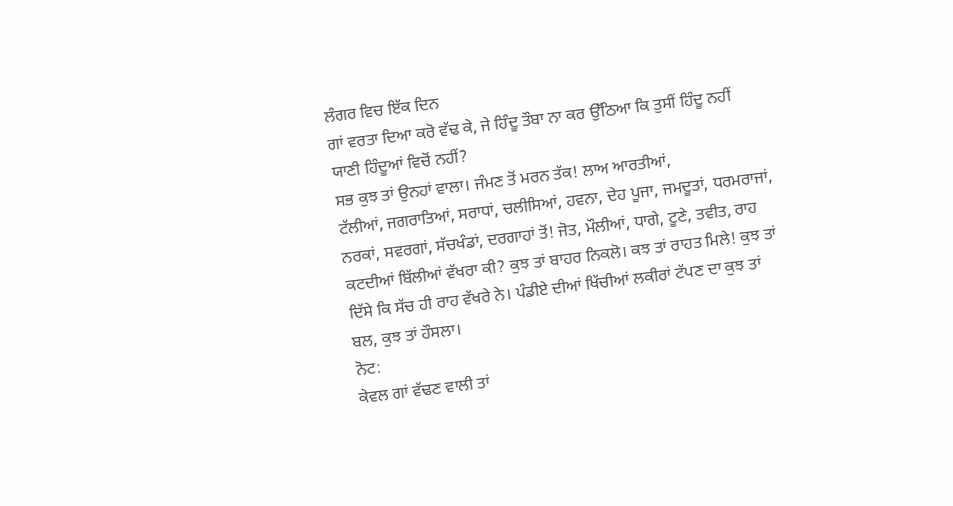ਲੰਗਰ ਵਿਚ ਇੱਕ ਦਿਨ
ਗਾਂ ਵਰਤਾ ਦਿਆ ਕਰੋ ਵੱਢ ਕੇ, ਜੇ ਹਿੰਦੂ ਤੌਬਾ ਨਾ ਕਰ ਉੱਠਿਆ ਕਿ ਤੁਸੀਂ ਹਿੰਦੂ ਨਹੀਂ
ਯਾਣੀ ਹਿੰਦੂਆਂ ਵਿਚੋਂ ਨਹੀਂ?
ਸਭ ਕੁਝ ਤਾਂ ਉਨਹਾਂ ਵਾਲਾ। ਜੰਮਣ ਤੋਂ ਮਰਨ ਤੱਕ! ਲਾਅ ਆਰਤੀਆਂ,
ਟੱਲੀਆਂ, ਜਗਰਾਤਿਆਂ, ਸਰਾਧਾਂ, ਚਲੀਸਿਆਂ, ਹਵਨਾ, ਦੇਹ ਪੂਜਾ, ਜਮਦੂਤਾਂ, ਧਰਮਰਾਜਾਂ,
ਨਰਕਾਂ, ਸਵਰਗਾਂ, ਸੱਚਖੰਡਾਂ, ਦਰਗਾਹਾਂ ਤੋਂ! ਜੋਤ, ਮੌਲੀਆਂ, ਧਾਗੇ, ਟੂਣੇ, ਤਵੀਤ, ਰਾਹ
ਕਟਦੀਆਂ ਬਿੱਲੀਆਂ ਵੱਖਰਾ ਕੀ? ਕੁਝ ਤਾਂ ਬਾਹਰ ਨਿਕਲੋ। ਕਝ ਤਾਂ ਰਾਹਤ ਮਿਲੇ! ਕੁਝ ਤਾਂ
ਦਿੱਸੇ ਕਿ ਸੱਚ ਹੀ ਰਾਹ ਵੱਖਰੇ ਨੇ। ਪੰਡੀਏ ਦੀਆਂ ਖਿੱਚੀਆਂ ਲਕੀਰਾਂ ਟੱਪਣ ਦਾ ਕੁਝ ਤਾਂ
ਬਲ, ਕੁਝ ਤਾਂ ਹੌਸਲਾ।
ਨੋਟ:
ਕੇਵਲ ਗਾਂ ਵੱਢਣ ਵਾਲੀ ਤਾਂ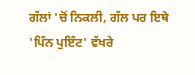ਗੱਲਾਂ 'ਚੋਂ ਨਿਕਲੀ, ਗੱਲ ਪਰ ਇਥੇ
'ਪਿੰਨ ਪੁਇੰਟ' ਵੱਖਰੇ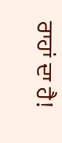ਰਾਹਾਂ ਦਾ ਹੈ!